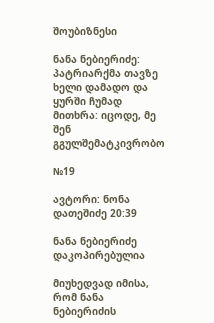შოუბიზნესი

ნანა ნებიერიძე: პატრიარქმა თავზე ხელი დამადო და ყურში ჩუმად მითხრა: იცოდე, მე შენ გგულშემატკივრობო

№19

ავტორი: ნონა დათეშიძე 20:39

ნანა ნებიერიძე
დაკოპირებულია

მიუხედვად იმისა, რომ ნანა ნებიერიძის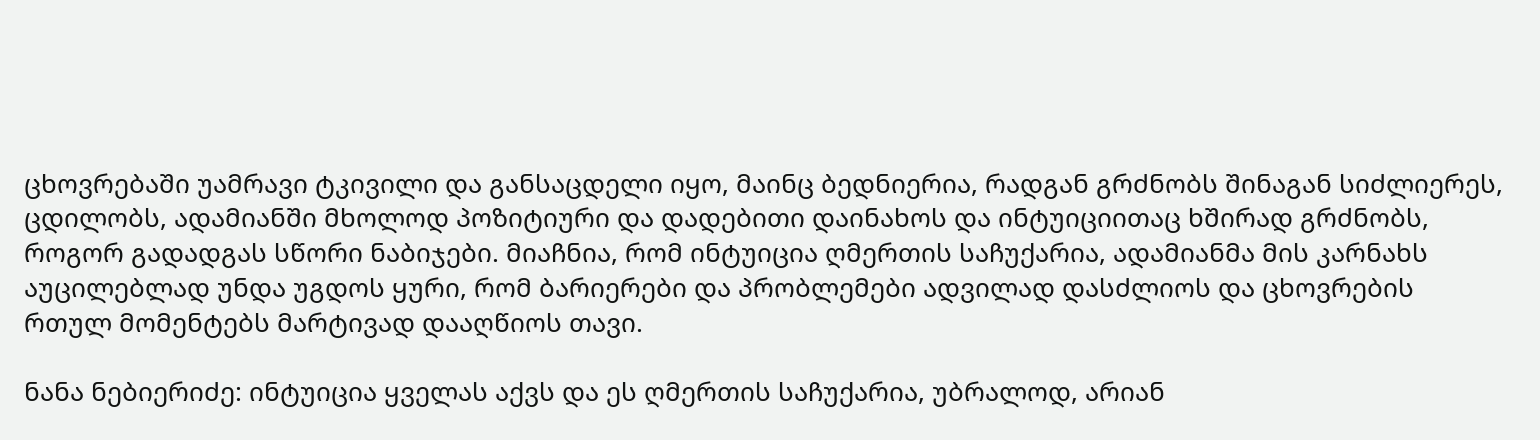ცხოვრებაში უამრავი ტკივილი და განსაცდელი იყო, მაინც ბედნიერია, რადგან გრძნობს შინაგან სიძლიერეს, ცდილობს, ადამიანში მხოლოდ პოზიტიური და დადებითი დაინახოს და ინტუიციითაც ხშირად გრძნობს, როგორ გადადგას სწორი ნაბიჯები. მიაჩნია, რომ ინტუიცია ღმერთის საჩუქარია, ადამიანმა მის კარნახს აუცილებლად უნდა უგდოს ყური, რომ ბარიერები და პრობლემები ადვილად დასძლიოს და ცხოვრების რთულ მომენტებს მარტივად დააღწიოს თავი.

ნანა ნებიერიძე: ინტუიცია ყველას აქვს და ეს ღმერთის საჩუქარია, უბრალოდ, არიან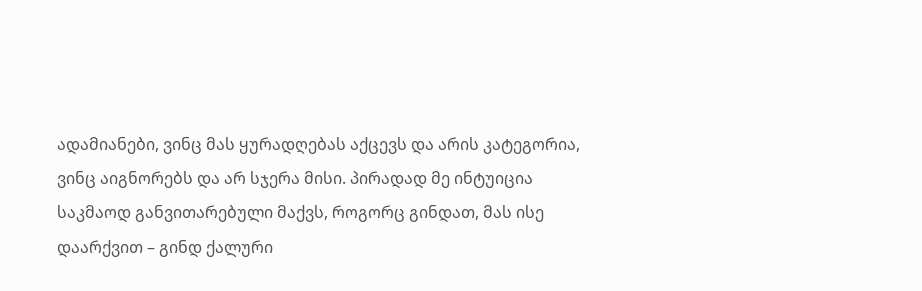ადამიანები, ვინც მას ყურადღებას აქცევს და არის კატეგორია, ვინც აიგნორებს და არ სჯერა მისი. პირადად მე ინტუიცია საკმაოდ განვითარებული მაქვს, როგორც გინდათ, მას ისე დაარქვით – გინდ ქალური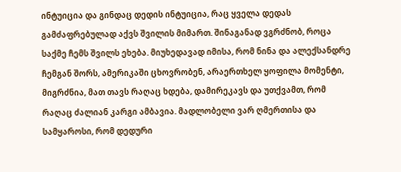ინტუიცია და გინდაც დედის ინტუიცია, რაც ყველა დედას გამძაფრებულად აქვს შვილის მიმართ. შინაგანად ვგრძნობ, როცა საქმე ჩემს შვილს ეხება. მიუხედავად იმისა, რომ ნინა და ალექსანდრე ჩემგან შორს, ამერიკაში ცხოვრობენ, არაერთხელ ყოფილა მომენტი, მიგრძნია, მათ თავს რაღაც ხდება, დამირეკავს და უთქვამთ, რომ რაღაც ძალიან კარგი ამბავია. მადლობელი ვარ ღმერთისა და სამყაროსი, რომ დედური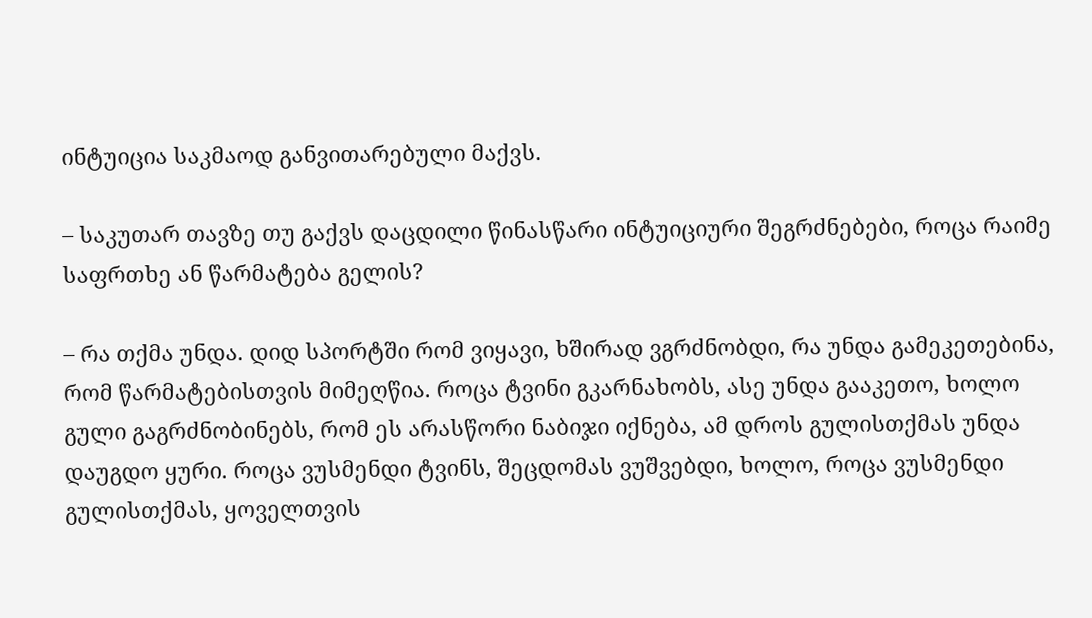ინტუიცია საკმაოდ განვითარებული მაქვს.

– საკუთარ თავზე თუ გაქვს დაცდილი წინასწარი ინტუიციური შეგრძნებები, როცა რაიმე საფრთხე ან წარმატება გელის?

– რა თქმა უნდა. დიდ სპორტში რომ ვიყავი, ხშირად ვგრძნობდი, რა უნდა გამეკეთებინა, რომ წარმატებისთვის მიმეღწია. როცა ტვინი გკარნახობს, ასე უნდა გააკეთო, ხოლო გული გაგრძნობინებს, რომ ეს არასწორი ნაბიჯი იქნება, ამ დროს გულისთქმას უნდა დაუგდო ყური. როცა ვუსმენდი ტვინს, შეცდომას ვუშვებდი, ხოლო, როცა ვუსმენდი გულისთქმას, ყოველთვის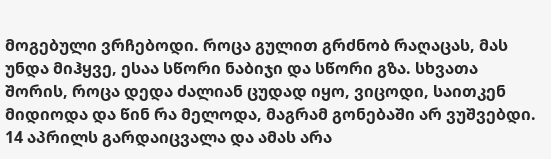მოგებული ვრჩებოდი. როცა გულით გრძნობ რაღაცას, მას უნდა მიჰყვე, ესაა სწორი ნაბიჯი და სწორი გზა. სხვათა შორის, როცა დედა ძალიან ცუდად იყო, ვიცოდი, საითკენ მიდიოდა და წინ რა მელოდა, მაგრამ გონებაში არ ვუშვებდი. 14 აპრილს გარდაიცვალა და ამას არა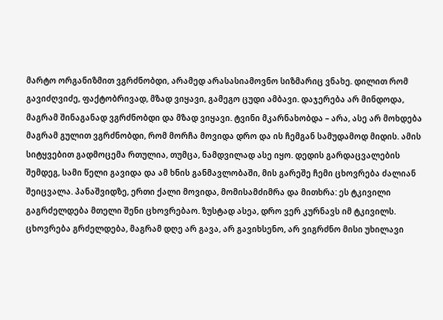მარტო ორგანიზმით ვგრძნობდი, არამედ არასასიამოვნო სიზმარიც ვნახე. დილით რომ გავიძღვიძე, ფაქტობრივად, მზად ვიყავი, გამეგო ცუდი ამბავი. დაჯერება არ მინდოდა, მაგრამ შინაგანად ვგრძნობდი და მზად ვიყავი. ტვინი მკარნახობდა – არა, ასე არ მოხდება მაგრამ გულით ვგრძნობდი, რომ მორჩა მოვიდა დრო და ის ჩემგან სამუდამოდ მიდის. ამის სიტყვებით გადმოცემა რთულია, თუმცა, ნამდვილად ასე იყო. დედის გარდაცვალების შემდეგ, სამი წელი გავიდა და ამ ხნის განმავლობაში, მის გარეშე ჩემი ცხოვრება ძალიან შეიცვალა. პანაშვიდზე, ერთი ქალი მოვიდა, მომისამძიმრა და მითხრა: ეს ტკივილი გაგრძელდება მთელი შენი ცხოვრებაო. ზუსტად ასეა, დრო ვერ კურნავს იმ ტკივილს. ცხოვრება გრძელდება, მაგრამ დღე არ გავა, არ გავიხსენო, არ ვიგრძნო მისი უხილავი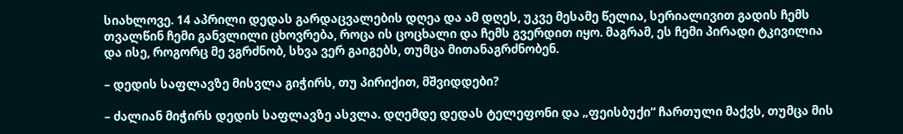სიახლოვე. 14 აპრილი დედას გარდაცვალების დღეა და ამ დღეს, უკვე მესამე წელია, სერიალივით გადის ჩემს თვალწინ ჩემი განვლილი ცხოვრება, როცა ის ცოცხალი და ჩემს გვერდით იყო. მაგრამ, ეს ჩემი პირადი ტკივილია და ისე, როგორც მე ვგრძნობ, სხვა ვერ გაიგებს, თუმცა მითანაგრძნობენ.

– დედის საფლავზე მისვლა გიჭირს, თუ პირიქით, მშვიდდები?

– ძალიან მიჭირს დედის საფლავზე ასვლა. დღემდე დედას ტელეფონი და „ფეისბუქი“ ჩართული მაქვს, თუმცა მის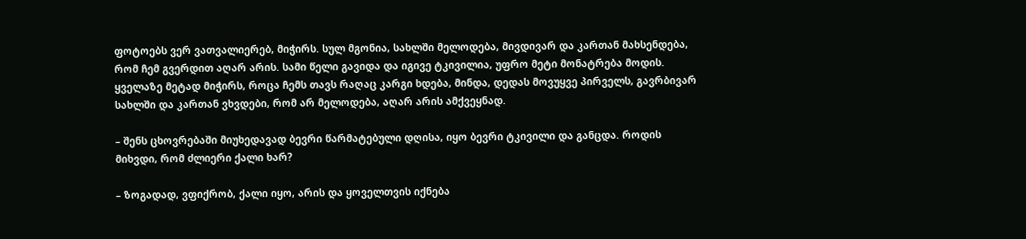ფოტოებს ვერ ვათვალიერებ, მიჭირს. სულ მგონია, სახლში მელოდება, მივდივარ და კართან მახსენდება, რომ ჩემ გვერდით აღარ არის. სამი წელი გავიდა და იგივე ტკივილია, უფრო მეტი მონატრება მოდის. ყველაზე მეტად მიჭირს, როცა ჩემს თავს რაღაც კარგი ხდება, მინდა, დედას მოვუყვე პირველს, გავრბივარ სახლში და კართან ვხვდები, რომ არ მელოდება, აღარ არის ამქვეყნად.

– შენს ცხოვრებაში მიუხედავად ბევრი წარმატებული დღისა, იყო ბევრი ტკივილი და განცდა. როდის მიხვდი, რომ ძლიერი ქალი ხარ?

– ზოგადად, ვფიქრობ, ქალი იყო, არის და ყოველთვის იქნება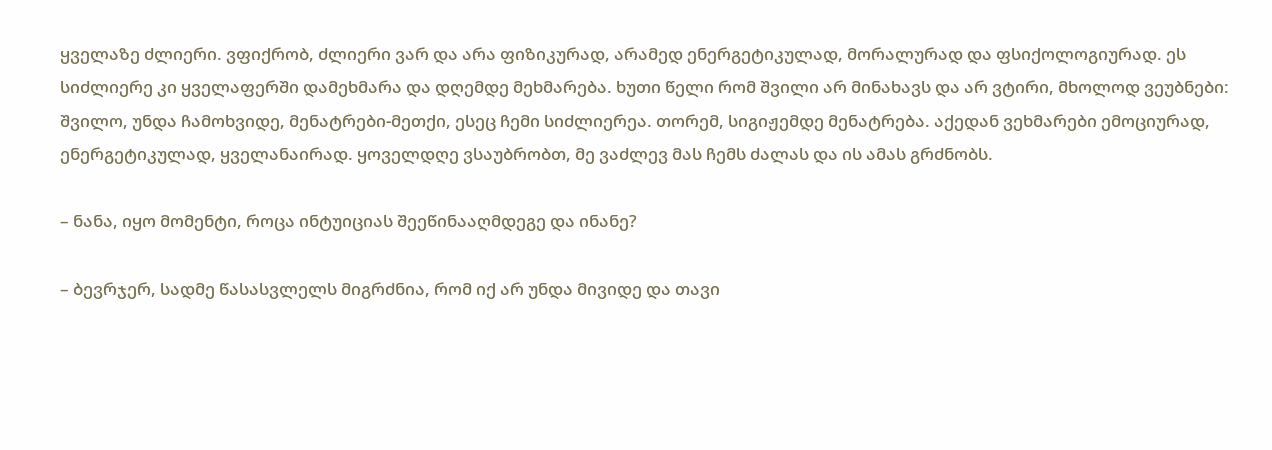ყველაზე ძლიერი. ვფიქრობ, ძლიერი ვარ და არა ფიზიკურად, არამედ ენერგეტიკულად, მორალურად და ფსიქოლოგიურად. ეს სიძლიერე კი ყველაფერში დამეხმარა და დღემდე მეხმარება. ხუთი წელი რომ შვილი არ მინახავს და არ ვტირი, მხოლოდ ვეუბნები: შვილო, უნდა ჩამოხვიდე, მენატრები-მეთქი, ესეც ჩემი სიძლიერეა. თორემ, სიგიჟემდე მენატრება. აქედან ვეხმარები ემოციურად, ენერგეტიკულად, ყველანაირად. ყოველდღე ვსაუბრობთ, მე ვაძლევ მას ჩემს ძალას და ის ამას გრძნობს.

– ნანა, იყო მომენტი, როცა ინტუიციას შეეწინააღმდეგე და ინანე?

– ბევრჯერ, სადმე წასასვლელს მიგრძნია, რომ იქ არ უნდა მივიდე და თავი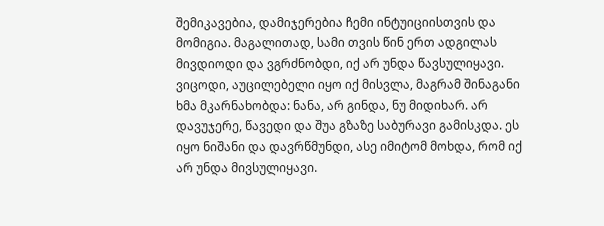შემიკავებია, დამიჯერებია ჩემი ინტუიციისთვის და მომიგია. მაგალითად, სამი თვის წინ ერთ ადგილას მივდიოდი და ვგრძნობდი, იქ არ უნდა წავსულიყავი. ვიცოდი, აუცილებელი იყო იქ მისვლა, მაგრამ შინაგანი ხმა მკარნახობდა: ნანა, არ გინდა, ნუ მიდიხარ. არ დავუჯერე, წავედი და შუა გზაზე საბურავი გამისკდა. ეს იყო ნიშანი და დავრწმუნდი, ასე იმიტომ მოხდა, რომ იქ არ უნდა მივსულიყავი.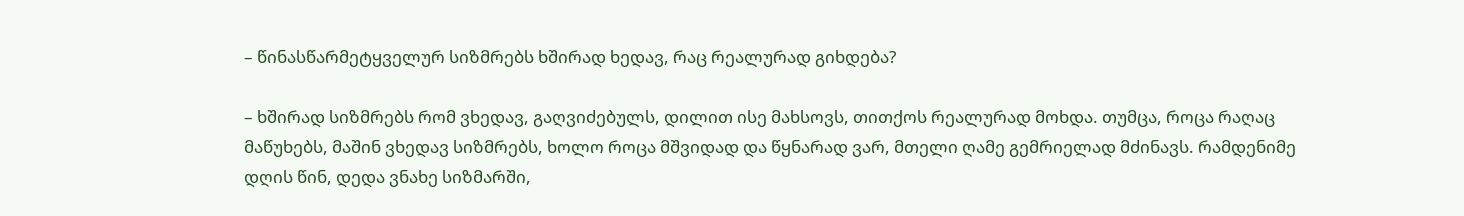– წინასწარმეტყველურ სიზმრებს ხშირად ხედავ, რაც რეალურად გიხდება?

– ხშირად სიზმრებს რომ ვხედავ, გაღვიძებულს, დილით ისე მახსოვს, თითქოს რეალურად მოხდა. თუმცა, როცა რაღაც მაწუხებს, მაშინ ვხედავ სიზმრებს, ხოლო როცა მშვიდად და წყნარად ვარ, მთელი ღამე გემრიელად მძინავს. რამდენიმე დღის წინ, დედა ვნახე სიზმარში,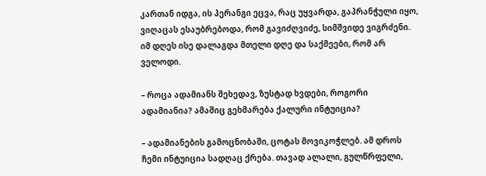კართან იდგა, ის პერანგი ეცვა, რაც უყვარდა, გაპრანჭული იყო, ვიღაცას ესაუბრებოდა, რომ გავიძღვიძე, სიმშვიდე ვიგრძენი. იმ დღეს ისე დალაგდა მთელი დღე და საქმეები, რომ არ ველოდი.

– როცა ადამიანს შეხედავ, ზუსტად ხვდები, როგორი ადამიანია? ამაშიც გეხმარება ქალური ინტუიცია?

– ადამიანების გამოცნობაში, ცოტას მოვიკოჭლებ. ამ დროს ჩემი ინტუიცია სადღაც ქრება. თავად ალალი, გულწრფელი,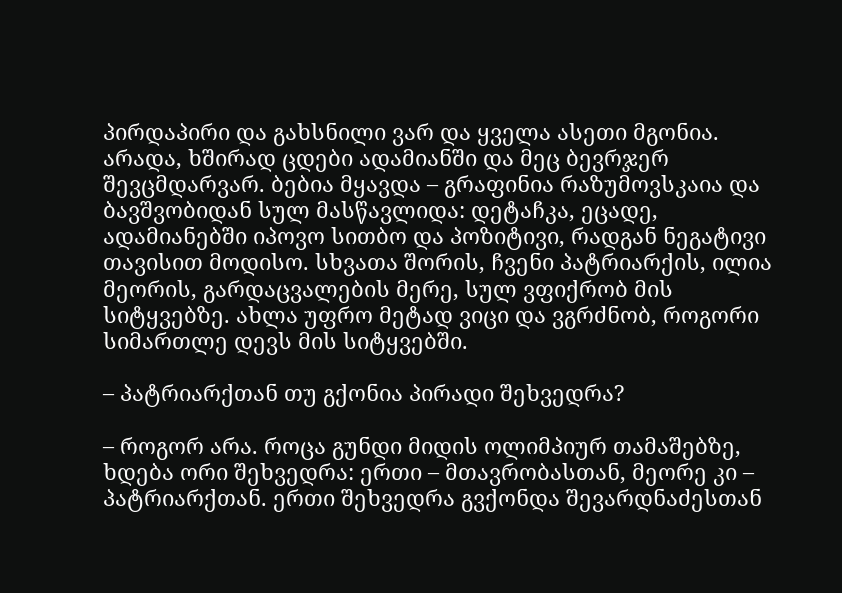პირდაპირი და გახსნილი ვარ და ყველა ასეთი მგონია. არადა, ხშირად ცდები ადამიანში და მეც ბევრჯერ შევცმდარვარ. ბებია მყავდა – გრაფინია რაზუმოვსკაია და ბავშვობიდან სულ მასწავლიდა: დეტაჩკა, ეცადე, ადამიანებში იპოვო სითბო და პოზიტივი, რადგან ნეგატივი თავისით მოდისო. სხვათა შორის, ჩვენი პატრიარქის, ილია მეორის, გარდაცვალების მერე, სულ ვფიქრობ მის სიტყვებზე. ახლა უფრო მეტად ვიცი და ვგრძნობ, როგორი სიმართლე დევს მის სიტყვებში.

– პატრიარქთან თუ გქონია პირადი შეხვედრა?

– როგორ არა. როცა გუნდი მიდის ოლიმპიურ თამაშებზე, ხდება ორი შეხვედრა: ერთი – მთავრობასთან, მეორე კი – პატრიარქთან. ერთი შეხვედრა გვქონდა შევარდნაძესთან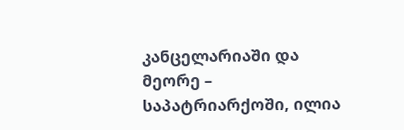კანცელარიაში და მეორე – საპატრიარქოში, ილია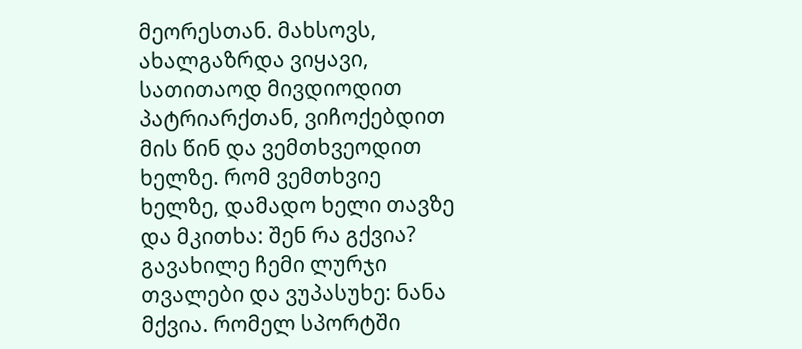მეორესთან. მახსოვს, ახალგაზრდა ვიყავი, სათითაოდ მივდიოდით პატრიარქთან, ვიჩოქებდით მის წინ და ვემთხვეოდით ხელზე. რომ ვემთხვიე ხელზე, დამადო ხელი თავზე და მკითხა: შენ რა გქვია? გავახილე ჩემი ლურჯი თვალები და ვუპასუხე: ნანა მქვია. რომელ სპორტში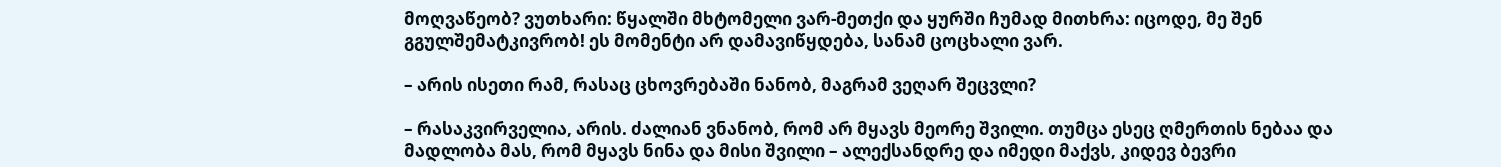მოღვაწეობ? ვუთხარი: წყალში მხტომელი ვარ-მეთქი და ყურში ჩუმად მითხრა: იცოდე, მე შენ გგულშემატკივრობ! ეს მომენტი არ დამავიწყდება, სანამ ცოცხალი ვარ.

– არის ისეთი რამ, რასაც ცხოვრებაში ნანობ, მაგრამ ვეღარ შეცვლი?

– რასაკვირველია, არის. ძალიან ვნანობ, რომ არ მყავს მეორე შვილი. თუმცა ესეც ღმერთის ნებაა და მადლობა მას, რომ მყავს ნინა და მისი შვილი – ალექსანდრე და იმედი მაქვს, კიდევ ბევრი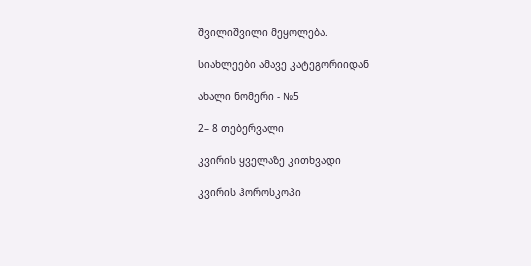შვილიშვილი მეყოლება.

სიახლეები ამავე კატეგორიიდან

ახალი ნომერი - №5

2– 8 თებერვალი

კვირის ყველაზე კითხვადი

კვირის ჰოროსკოპი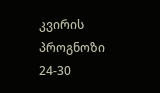კვირის პროგნოზი  24-30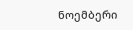ნოემბერი